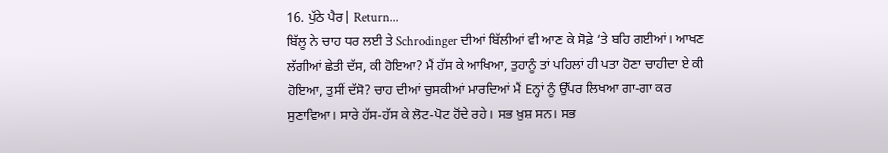16. ਪੁੱਠੇ ਪੈਰ| Return...
ਬਿੱਲੂ ਨੇ ਚਾਹ ਧਰ ਲਈ ਤੇ Schrodinger ਦੀਆਂ ਬਿੱਲੀਆਂ ਵੀ ਆਣ ਕੇ ਸੋਫ਼ੇ ‘ਤੇ ਬਹਿ ਗਈਆਂ। ਆਖਣ ਲੱਗੀਆਂ ਛੇਤੀ ਦੱਸ, ਕੀ ਹੋਇਆ? ਮੈਂ ਹੱਸ ਕੇ ਆਖਿਆ, ਤੁਹਾਨੂੰ ਤਾਂ ਪਹਿਲਾਂ ਹੀ ਪਤਾ ਹੋਣਾ ਚਾਹੀਦਾ ਏ ਕੀ ਹੋਇਆ, ਤੁਸੀਂ ਦੱਸੋ? ਚਾਹ ਦੀਆਂ ਚੁਸਕੀਆਂ ਮਾਰਦਿਆਂ ਮੈਂ Eਨ੍ਹਾਂ ਨੂੰ ਉੱਪਰ ਲਿਖਆ ਗਾ-ਗਾ ਕਰ ਸੁਣਾਵਿਆ। ਸਾਰੇ ਹੱਸ-ਹੱਸ ਕੇ ਲੋਟ-ਪੋਟ ਹੋਂਦੇ ਰਹੇ। ਸਭ ਖ਼ੁਸ਼ ਸਨ। ਸਭ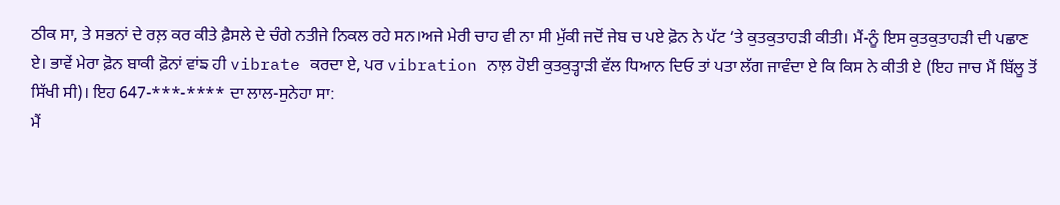ਠੀਕ ਸਾ, ਤੇ ਸਭਨਾਂ ਦੇ ਰਲ਼ ਕਰ ਕੀਤੇ ਫ਼ੈਸਲੇ ਦੇ ਚੰਗੇ ਨਤੀਜੇ ਨਿਕਲ ਰਹੇ ਸਨ।ਅਜੇ ਮੇਰੀ ਚਾਹ ਵੀ ਨਾ ਸੀ ਮੁੱਕੀ ਜਦੋਂ ਜੇਬ ਚ ਪਏ ਫ਼ੋਨ ਨੇ ਪੱਟ ‘ਤੇ ਕੁਤਕੁਤਾਹੜੀ ਕੀਤੀ। ਮੈਂ-ਨੂੰ ਇਸ ਕੁਤਕੁਤਾਹੜੀ ਦੀ ਪਛਾਣ ਏ। ਭਾਵੇਂ ਮੇਰਾ ਫ਼ੋਨ ਬਾਕੀ ਫ਼ੋਨਾਂ ਵਾਂਙ ਹੀ vibrate ਕਰਦਾ ਏ, ਪਰ vibration ਨਾਲ਼ ਹੋਈ ਕੁਤਕੁਤ੍ਹਾੜੀ ਵੱਲ ਧਿਆਨ ਦਿਓ ਤਾਂ ਪਤਾ ਲੱਗ ਜਾਵੰਦਾ ਏ ਕਿ ਕਿਸ ਨੇ ਕੀਤੀ ਏ (ਇਹ ਜਾਚ ਮੈਂ ਬਿੱਲੂ ਤੋਂ ਸਿੱਖੀ ਸੀ)। ਇਹ 647-***-**** ਦਾ ਲਾਲ-ਸੁਨੇਹਾ ਸਾ:
ਮੈਂ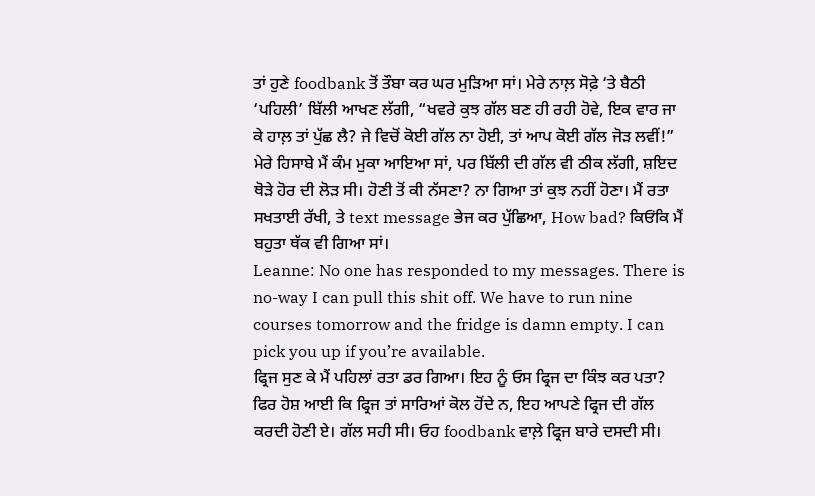ਤਾਂ ਹੁਣੇ foodbank ਤੋਂ ਤੌਬਾ ਕਰ ਘਰ ਮੁੜਿਆ ਸਾਂ। ਮੇਰੇ ਨਾਲ਼ ਸੋਫ਼ੇ ‘ਤੇ ਬੈਠੀ ‘ਪਹਿਲੀ’ ਬਿੱਲੀ ਆਖਣ ਲੱਗੀ, “ਖਵਰੇ ਕੁਝ ਗੱਲ ਬਣ ਹੀ ਰਹੀ ਹੋਵੇ, ਇਕ ਵਾਰ ਜਾ ਕੇ ਹਾਲ਼ ਤਾਂ ਪੁੱਛ ਲੈ? ਜੇ ਵਿਚੋਂ ਕੋਈ ਗੱਲ ਨਾ ਹੋਈ, ਤਾਂ ਆਪ ਕੋਈ ਗੱਲ ਜੋੜ ਲਵੀਂ!” ਮੇਰੇ ਹਿਸਾਬੇ ਮੈਂ ਕੰਮ ਮੁਕਾ ਆਇਆ ਸਾਂ, ਪਰ ਬਿੱਲੀ ਦੀ ਗੱਲ ਵੀ ਠੀਕ ਲੱਗੀ, ਸ਼ਇਦ ਥੋੜੇ ਹੋਰ ਦੀ ਲੋੜ ਸੀ। ਹੋਣੀ ਤੋਂ ਕੀ ਨੱਸਣਾ? ਨਾ ਗਿਆ ਤਾਂ ਕੁਝ ਨਹੀਂ ਹੋਣਾ। ਮੈਂ ਰਤਾ ਸਖਤਾਈ ਰੱਖੀ, ਤੇ text message ਭੇਜ ਕਰ ਪੁੱਛਿਆ, How bad? ਕਿਓਂਕਿ ਮੈਂ ਬਹੁਤਾ ਥੱਕ ਵੀ ਗਿਆ ਸਾਂ।
Leanne: No one has responded to my messages. There is no-way I can pull this shit off. We have to run nine courses tomorrow and the fridge is damn empty. I can pick you up if you’re available.
ਫ੍ਰਿਜ ਸੁਣ ਕੇ ਮੈਂ ਪਹਿਲਾਂ ਰਤਾ ਡਰ ਗਿਆ। ਇਹ ਨੂੰ ਓਸ ਫ੍ਰਿਜ ਦਾ ਕਿੰਝ ਕਰ ਪਤਾ? ਫਿਰ ਹੋਸ਼ ਆਈ ਕਿ ਫ੍ਰਿਜ ਤਾਂ ਸਾਰਿਆਂ ਕੋਲ ਹੋਂਦੇ ਨ, ਇਹ ਆਪਣੇ ਫ੍ਰਿਜ ਦੀ ਗੱਲ ਕਰਦੀ ਹੋਣੀ ਏ। ਗੱਲ ਸਹੀ ਸੀ। ਓਹ foodbank ਵਾਲ਼ੇ ਫ੍ਰਿਜ ਬਾਰੇ ਦਸਦੀ ਸੀ।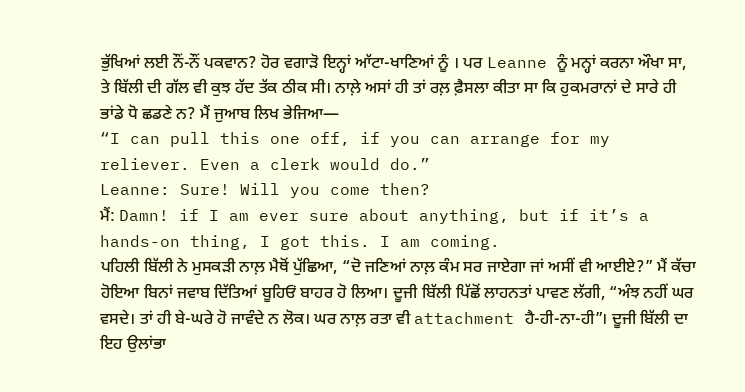ਭੁੱਖਿਆਂ ਲਈ ਨੌਂ-ਨੌਂ ਪਕਵਾਨ? ਹੋਰ ਵਗਾੜੋ ਇਨ੍ਹਾਂ ਆੱਟਾ-ਖਾਣਿਆਂ ਨੂੰ । ਪਰ Leanne ਨੂੰ ਮਨ੍ਹਾਂ ਕਰਨਾ ਔਖਾ ਸਾ, ਤੇ ਬਿੱਲੀ ਦੀ ਗੱਲ ਵੀ ਕੁਝ ਹੱਦ ਤੱਕ ਠੀਕ ਸੀ। ਨਾਲ਼ੇ ਅਸਾਂ ਹੀ ਤਾਂ ਰਲ਼ ਫ਼ੈਸਲਾ ਕੀਤਾ ਸਾ ਕਿ ਹੁਕਮਰਾਨਾਂ ਦੇ ਸਾਰੇ ਹੀ ਭਾਂਡੇ ਧੋ ਛਡਣੇ ਨ? ਮੈਂ ਜੁਆਬ ਲਿਖ ਭੇਜਿਆ—
“I can pull this one off, if you can arrange for my reliever. Even a clerk would do.”
Leanne: Sure! Will you come then?
ਮੈਂ: Damn! if I am ever sure about anything, but if it’s a hands-on thing, I got this. I am coming.
ਪਹਿਲੀ ਬਿੱਲੀ ਨੇ ਮੁਸਕੜੀ ਨਾਲ਼ ਮੈਥੋਂ ਪੁੱਛਿਆ, “ਦੋ ਜਣਿਆਂ ਨਾਲ਼ ਕੰਮ ਸਰ ਜਾਏਗਾ ਜਾਂ ਅਸੀਂ ਵੀ ਆਈਏ?” ਮੈਂ ਕੱਚਾ ਹੋਇਆ ਬਿਨਾਂ ਜਵਾਬ ਦਿੱਤਿਆਂ ਬੂਹਿਓਂ ਬਾਹਰ ਹੋ ਲਿਆ। ਦੂਜੀ ਬਿੱਲੀ ਪਿੱਛੋਂ ਲਾਹਨਤਾਂ ਪਾਵਣ ਲੱਗੀ, “ਅੰਝ ਨਹੀਂ ਘਰ ਵਸਦੇ। ਤਾਂ ਹੀ ਬੇ-ਘਰੇ ਹੋ ਜਾਵੰਦੇ ਨ ਲੋਕ। ਘਰ ਨਾਲ਼ ਰਤਾ ਵੀ attachment ਹੈ-ਹੀ-ਨਾ-ਹੀ”। ਦੂਜੀ ਬਿੱਲੀ ਦਾ ਇਹ ਉਲਾਂਭਾ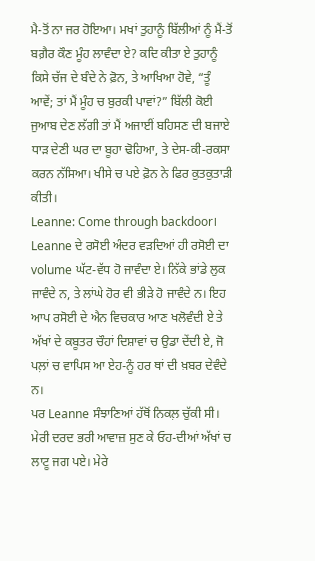ਮੈ-ਤੋਂ ਨਾ ਜਰ ਹੋਇਆ। ਮਖਾਂ ਤੁਹਾਨੂੰ ਬਿੱਲੀਆਂ ਨੂੰ ਮੈਂ-ਤੋਂ ਬਗ਼ੈਰ ਕੌਣ ਮੂੰਹ ਲਾਵੰਦਾ ਏ? ਕਦਿ ਕੀਤਾ ਏ ਤੁਹਾਨੂੰ ਕਿਸੇ ਚੱਜ ਦੇ ਬੰਦੇ ਨੇ ਫ਼ੋਨ, ਤੇ ਆਖਿਆ ਹੋਵੇ, “ਤੂੰ ਆਵੇਂ; ਤਾਂ ਮੈਂ ਮੂੰਹ ਚ ਬੁਰਕੀ ਪਾਵਾਂ?” ਬਿੱਲੀ ਕੋਈ ਜੁਆਬ ਦੇਣ ਲੱਗੀ ਤਾਂ ਮੈਂ ਅਜਾਈਂ ਬਹਿਸਣ ਦੀ ਬਜਾਏ ਧਾੜ ਦੇਣੀ ਘਰ ਦਾ ਬੂਹਾ ਢੋਹਿਆ, ਤੇ ਦੇਸ-ਕੀ-ਰਕਸਾ ਕਰਨ ਨੱਸਿਆ। ਖੀਸੇ ਚ ਪਏ ਫ਼ੋਨ ਨੇ ਫਿਰ ਕੁਤਕੁਤਾੜੀ ਕੀਤੀ।
Leanne: Come through backdoor।
Leanne ਦੇ ਰਸੋਈ ਅੰਦਰ ਵੜਦਿਆਂ ਹੀ ਰਸੋਈ ਦਾ volume ਘੱਟ-ਵੱਧ ਹੋ ਜਾਵੰਦਾ ਏ। ਨਿੱਕੇ ਭਾਂਡੇ ਲੁਕ ਜਾਵੰਦੇ ਨ, ਤੇ ਲਾਂਘੇ ਹੋਰ ਵੀ ਭੀੜੇ ਹੋ ਜਾਵੰਦੇ ਨ। ਇਹ ਆਪ ਰਸੋਈ ਦੇ ਐਨ ਵਿਚਕਾਰ ਆਣ ਖਲੋਵੰਦੀ ਏ ਤੇ ਅੱਖਾਂ ਦੇ ਕਬੂਤਰ ਚੌਹਾਂ ਦਿਸ਼ਾਵਾਂ ਚ ਉਡਾ ਦੇਂਦੀ ਏ, ਜੋ ਪਲ਼ਾਂ ਚ ਵਾਪਿਸ ਆ ਏਹ-ਨੂੰ ਹਰ ਥਾਂ ਦੀ ਖ਼ਬਰ ਦੇਵੰਦੇ ਨ।
ਪਰ Leanne ਸੰਝਾਣਿਆਂ ਹੱਥੋਂ ਨਿਕਲ਼ ਚੁੱਕੀ ਸੀ।
ਮੇਰੀ ਦਰਦ ਭਰੀ ਆਵਾਜ਼ ਸੁਣ ਕੇ ਓਹ-ਦੀਆਂ ਅੱਖਾਂ ਚ ਲਾਟੂ ਜਗ ਪਏ। ਮੇਰੇ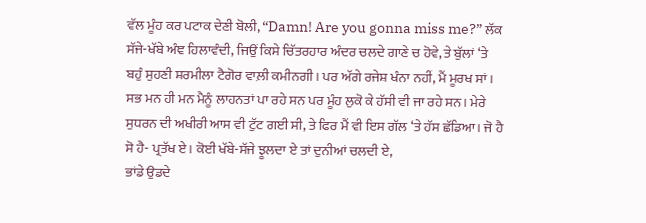ਵੱਲ ਮੂੰਹ ਕਰ ਪਟਾਕ ਦੇਣੀ ਬੋਲੀ, “Damn! Are you gonna miss me?” ਲੱਕ ਸੱਜੇ-ਖੱਬੇ ਅੰਞ ਹਿਲਾਵੰਦੀ, ਜਿਉਂ ਕਿਸੇ ਚਿੱਤਰਹਾਰ ਅੰਦਰ ਚਲਦੇ ਗਾਣੇ ਚ ਹੋਵੇ, ਤੇ ਬੁੱਲਾਂ ‘ਤੇ ਬਹੁੰ ਸੁਹਣੀ ਸ਼ਰਮੀਲਾ ਟੈਗੋਰ ਵਾਲ਼ੀ ਕਮੀਨਗੀ। ਪਰ ਅੱਗੇ ਰਜੇਸ਼ ਖੰਨਾ ਨਹੀਂ, ਮੈਂ ਮੂਰਖ ਸਾਂ।
ਸਭ ਮਨ ਹੀ ਮਨ ਮੈਨੂੰ ਲਾਹਨਤਾਂ ਪਾ ਰਹੇ ਸਨ ਪਰ ਮੂੰਹ ਲੁਕੋ ਕੇ ਹੱਸੀ ਵੀ ਜਾ ਰਹੇ ਸਨ। ਮੇਰੇ ਸੁਧਰਨ ਦੀ ਅਖੀਰੀ ਆਸ ਵੀ ਟੁੱਟ ਗਈ ਸੀ, ਤੇ ਫਿਰ ਮੈਂ ਵੀ ਇਸ ਗੱਲ ‘ਤੇ ਹੱਸ ਛੱਡਿਆ। ਜੋ ਹੈ ਸੋ ਹੈ- ਪ੍ਰਤੱਖ ਏ। ਕੋਈ ਖੱਬੇ-ਸੱਜੇ ਝੂਲਦਾ ਏ ਤਾਂ ਦੁਨੀਆਂ ਚਲਦੀ ਏ,
ਭਾਂਡੇ ਉਡਦੇ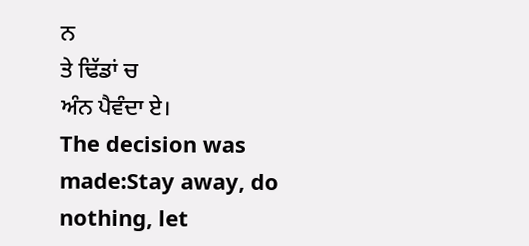ਨ
ਤੇ ਢਿੱਡਾਂ ਚ
ਅੰਨ ਪੈਵੰਦਾ ਏ।
The decision was made:Stay away, do nothing, let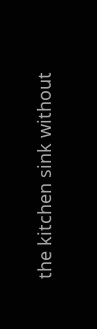the kitchen sink without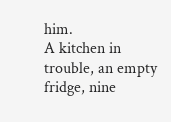him.
A kitchen in trouble, an empty fridge, nine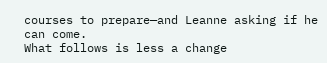courses to prepare—and Leanne asking if he can come.
What follows is less a change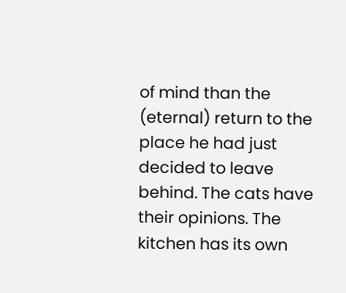of mind than the (eternal) return to the place he had just decided to leave behind. The cats have their opinions. The kitchen has its own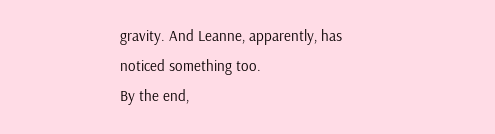gravity. And Leanne, apparently, has noticed something too.
By the end,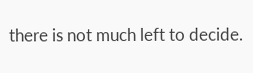there is not much left to decide.